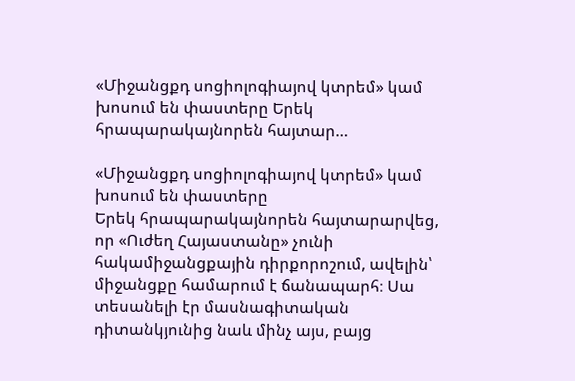«Միջանցքդ սոցիոլոգիայով կտրեմ» կամ խոսում են փաստերը Երեկ հրապարակայնորեն հայտար…

«Միջանցքդ սոցիոլոգիայով կտրեմ» կամ խոսում են փաստերը
Երեկ հրապարակայնորեն հայտարարվեց, որ «Ուժեղ Հայաստանը» չունի հակամիջանցքային դիրքորոշում, ավելին՝ միջանցքը համարում է ճանապարհ։ Սա տեսանելի էր մասնագիտական դիտանկյունից նաև մինչ այս, բայց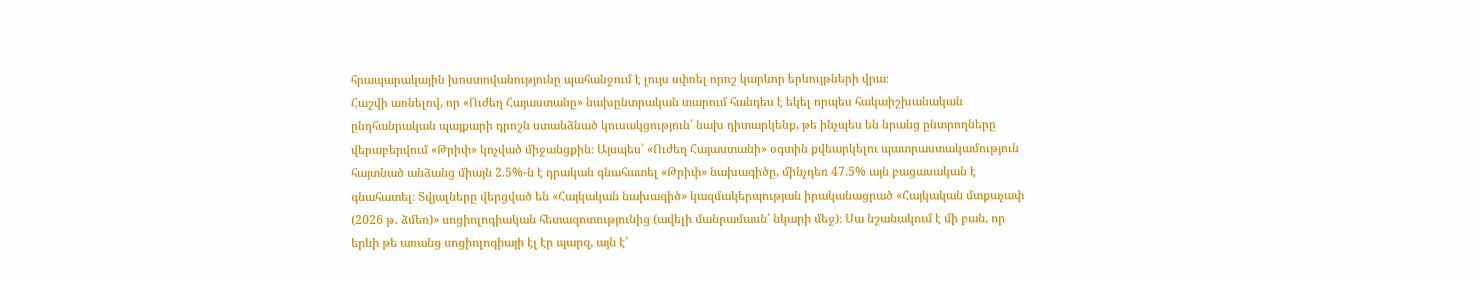հրապարակային խոստովանությունը պահանջում է լույս սփռել որոշ կարևոր երևույթների վրա։
Հաշվի առնելով, որ «Ուժեղ Հայաստանը» նախընտրական տարում հանդես է եկել որպես հակաիշխանական ընդհանրական պայքարի դրոշն ստանձնած կուսակցություն՝ նախ դիտարկենք, թե ինչպես են նրանց ընտրողները վերաբերվում «Թրիփ» կոչված միջանցքին։ Այսպես՝ «Ուժեղ Հայաստանի» օգտին քվեարկելու պատրաստակամություն հայտնած անձանց միայն 2.5%-ն է դրական գնահատել «Թրիփ» նախագիծը, մինչդեռ 47.5% այն բացասական է գնահատել։ Տվյալները վերցված են «Հայկական նախագիծ» կազմակերպության իրականացրած «Հայկական մտքաչափ (2026 թ․ ձմեռ)» սոցիոլոգիական հետազոտությունից (ավելի մանրամասն՝ նկարի մեջ)։ Սա նշանակում է մի բան, որ երևի թե առանց սոցիոլոգիայի էլ էր պարզ, այն է՝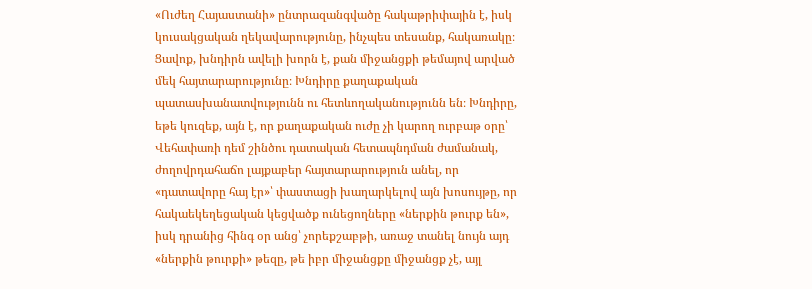«Ուժեղ Հայաստանի» ընտրազանգվածը հակաթրիփային է, իսկ կուսակցական ղեկավարությունը, ինչպես տեսանք, հակառակը։
Ցավոք, խնդիրն ավելի խորն է, քան միջանցքի թեմայով արված մեկ հայտարարությունը։ Խնդիրը քաղաքական պատասխանատվությունն ու հետևողականությունն են։ Խնդիրը, եթե կուզեք, այն է, որ քաղաքական ուժը չի կարող ուրբաթ օրը՝ Վեհափառի դեմ շինծու դատական հետապնդման ժամանակ, ժողովրդահաճո լայքաբեր հայտարարություն անել, որ «դատավորը հայ էր»՝ փաստացի խաղարկելով այն խոսույթը, որ հակաեկեղեցական կեցվածք ունեցողները «ներքին թուրք են», իսկ դրանից հինգ օր անց՝ չորեքշաբթի, առաջ տանել նույն այդ «ներքին թուրքի» թեզը, թե իբր միջանցքը միջանցք չէ, այլ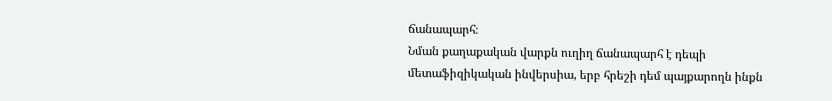ճանապարհ։
Նման քաղաքական վարքն ուղիղ ճանապարհ է դեպի մետաֆիզիկական ինվերսիա, երբ հրեշի դեմ պայքարողն ինքն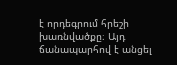է որդեգրում հրեշի խառնվածքը։ Այդ ճանապարհով է անցել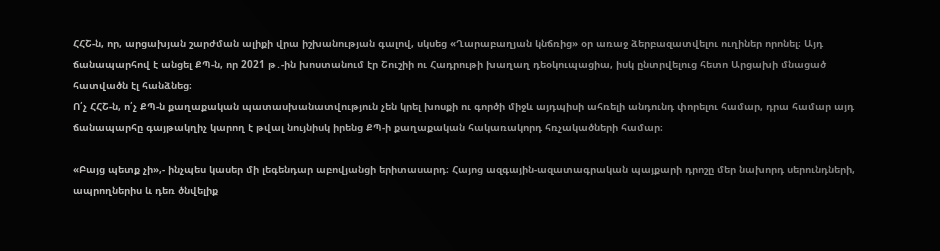ՀՀՇ-ն, որ, արցախյան շարժման ալիքի վրա իշխանության գալով, սկսեց «Ղարաբաղյան կնճռից» օր առաջ ձերբազատվելու ուղիներ որոնել։ Այդ ճանապարհով է անցել ՔՊ-ն, որ 2021 թ․-ին խոստանում էր Շուշիի ու Հադրութի խաղաղ դեօկուպացիա, իսկ ընտրվելուց հետո Արցախի մնացած հատվածն էլ հանձնեց։
Ո՛չ ՀՀՇ-ն, ո՛չ ՔՊ-ն քաղաքական պատասխանատվություն չեն կրել խոսքի ու գործի միջև այդպիսի ահռելի անդունդ փորելու համար, դրա համար այդ ճանապարհը գայթակղիչ կարող է թվալ նույնիսկ իրենց ՔՊ-ի քաղաքական հակառակորդ հռչակածների համար։

«Բայց պետք չի»,- ինչպես կասեր մի լեգենդար աբովյանցի երիտասարդ։ Հայոց ազգային-ազատագրական պայքարի դրոշը մեր նախորդ սերունդների, ապրողներիս և դեռ ծնվելիք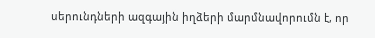սերունդների ազգային իղձերի մարմնավորումն է, որ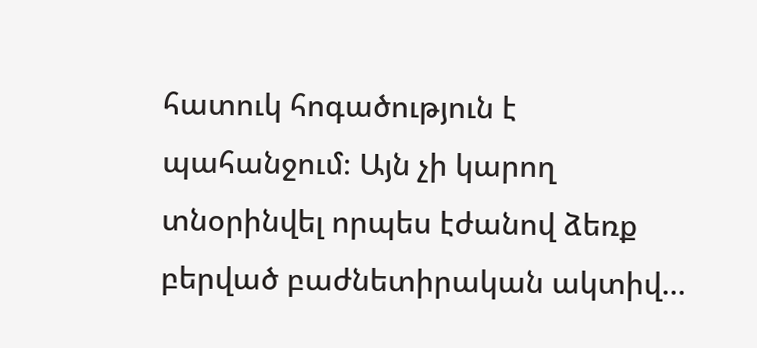հատուկ հոգածություն է պահանջում։ Այն չի կարող տնօրինվել որպես էժանով ձեռք բերված բաժնետիրական ակտիվ…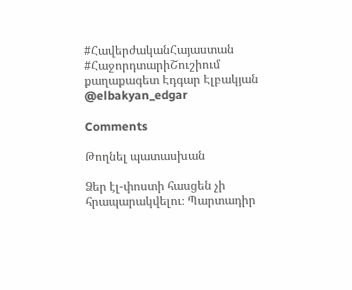#ՀավերժականՀայաստան
#ՀաջորդտարիՇուշիում
քաղաքագետ Էդգար Էլբակյան
@elbakyan_edgar

Comments

Թողնել պատասխան

Ձեր էլ-փոստի հասցեն չի հրապարակվելու։ Պարտադիր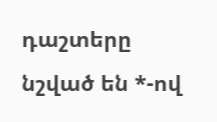դաշտերը նշված են *-ով